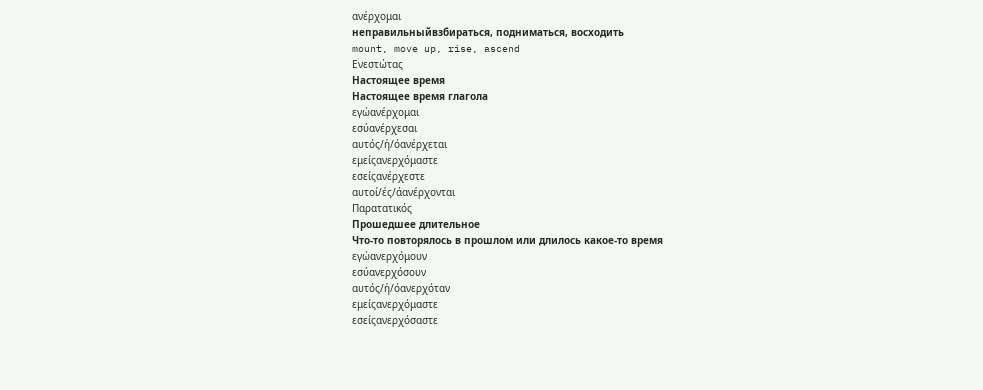ανέρχομαι
неправильныйвзбираться, подниматься, восходить
mount, move up, rise, ascend
Ενεστώτας
Настоящее время
Настоящее время глагола
εγώανέρχομαι
εσύανέρχεσαι
αυτός/ή/όανέρχεται
εμείςανερχόμαστε
εσείςανέρχεστε
αυτοί/ές/άανέρχονται
Παρατατικός
Прошедшее длительное
Что-то повторялось в прошлом или длилось какое-то время
εγώανερχόμουν
εσύανερχόσουν
αυτός/ή/όανερχόταν
εμείςανερχόμαστε
εσείςανερχόσαστε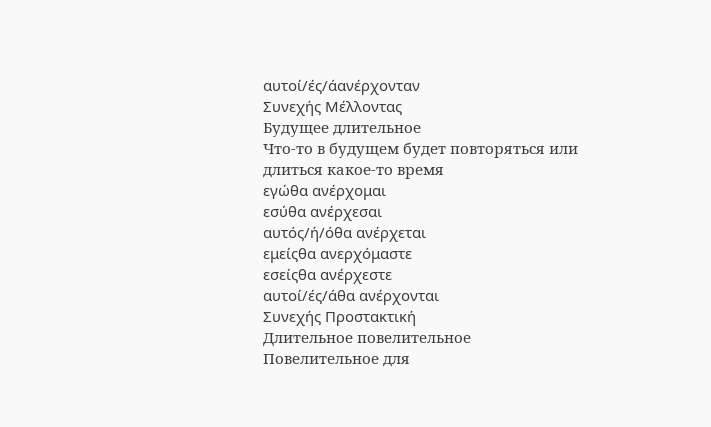αυτοί/ές/άανέρχονταν
Συνεχής Μέλλοντας
Будущее длительное
Что-то в будущем будет повторяться или длиться какое-то время
εγώθα ανέρχομαι
εσύθα ανέρχεσαι
αυτός/ή/όθα ανέρχεται
εμείςθα ανερχόμαστε
εσείςθα ανέρχεστε
αυτοί/ές/άθα ανέρχονται
Συνεχής Προστακτική
Длительное повелительное
Повелительное для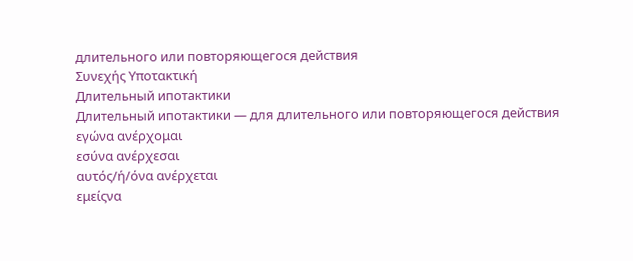длительного или повторяющегося действия
Συνεχής Υποτακτική
Длительный ипотактики
Длительный ипотактики — для длительного или повторяющегося действия
εγώνα ανέρχομαι
εσύνα ανέρχεσαι
αυτός/ή/όνα ανέρχεται
εμείςνα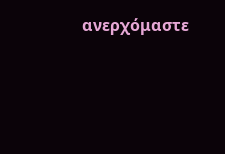ανερχόμαστε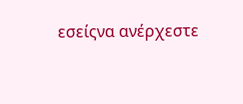εσείςνα ανέρχεστε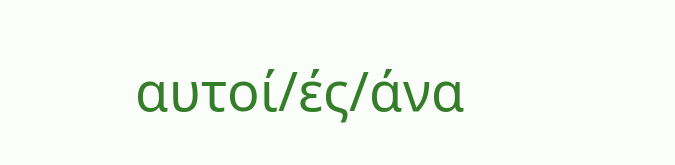αυτοί/ές/άνα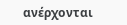ανέρχονται